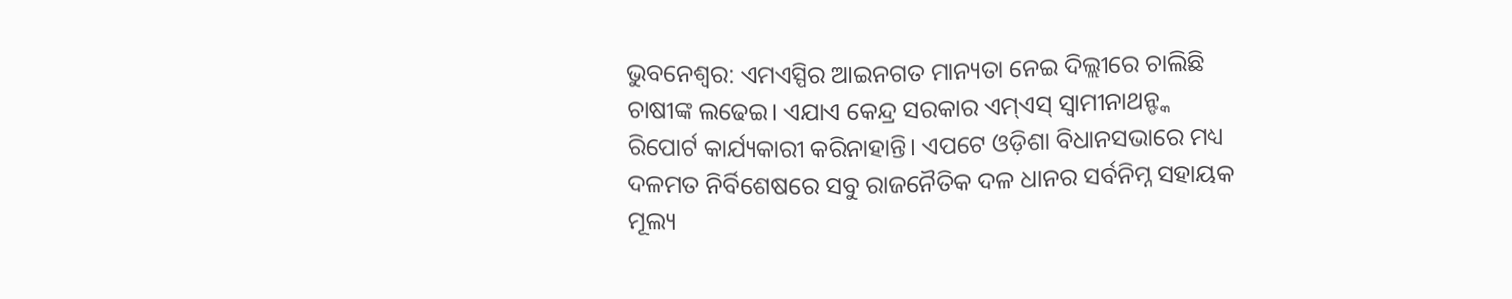ଭୁବନେଶ୍ବର: ଏମଏସ୍ପିର ଆଇନଗତ ମାନ୍ୟତା ନେଇ ଦିଲ୍ଲୀରେ ଚାଲିଛି ଚାଷୀଙ୍କ ଲଢେଇ। ଏଯାଏ କେନ୍ଦ୍ର ସରକାର ଏମ୍ଏସ୍ ସ୍ବାମୀନାଥନ୍ଙ୍କ ରିପୋର୍ଟ କାର୍ଯ୍ୟକାରୀ କରିନାହାନ୍ତି। ଏପଟେ ଓଡ଼ିଶା ବିଧାନସଭାରେ ମଧ୍ୟ ଦଳମତ ନିର୍ବିଶେଷରେ ସବୁ ରାଜନୈତିକ ଦଳ ଧାନର ସର୍ବନିମ୍ନ ସହାୟକ ମୂଲ୍ୟ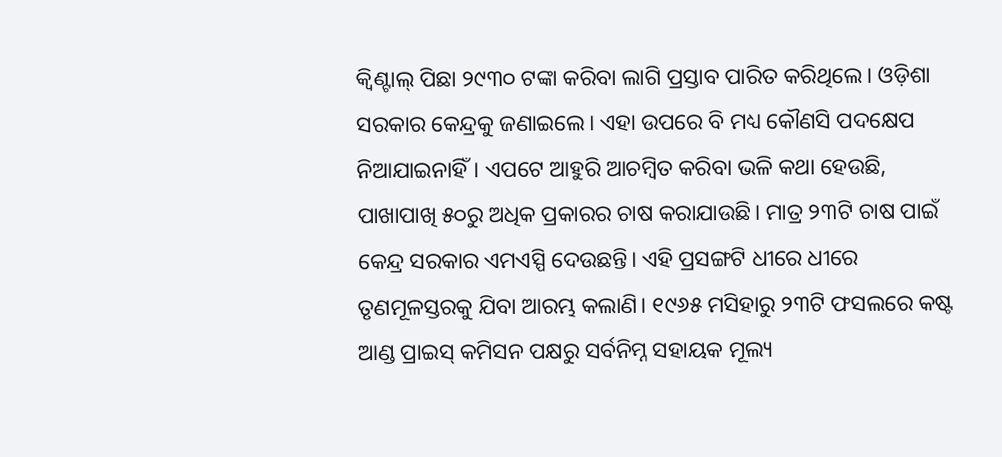କ୍ବିଣ୍ଟାଲ୍ ପିଛା ୨୯୩୦ ଟଙ୍କା କରିବା ଲାଗି ପ୍ରସ୍ତାବ ପାରିତ କରିଥିଲେ। ଓଡ଼ିଶା ସରକାର କେନ୍ଦ୍ରକୁ ଜଣାଇଲେ। ଏହା ଉପରେ ବି ମଧ୍ୟ କୌଣସି ପଦକ୍ଷେପ ନିଆଯାଇନାହିଁ। ଏପଟେ ଆହୁରି ଆଚମ୍ବିତ କରିବା ଭଳି କଥା ହେଉଛି, ପାଖାପାଖି ୫୦ରୁ ଅଧିକ ପ୍ରକାରର ଚାଷ କରାଯାଉଛି। ମାତ୍ର ୨୩ଟି ଚାଷ ପାଇଁ କେନ୍ଦ୍ର ସରକାର ଏମଏସ୍ପି ଦେଉଛନ୍ତି। ଏହି ପ୍ରସଙ୍ଗଟି ଧୀରେ ଧୀରେ ତୃଣମୂଳସ୍ତରକୁ ଯିବା ଆରମ୍ଭ କଲାଣି। ୧୯୬୫ ମସିହାରୁ ୨୩ଟି ଫସଲରେ କଷ୍ଟ ଆଣ୍ଡ ପ୍ରାଇସ୍ କମିସନ ପକ୍ଷରୁ ସର୍ବନିମ୍ନ ସହାୟକ ମୂଲ୍ୟ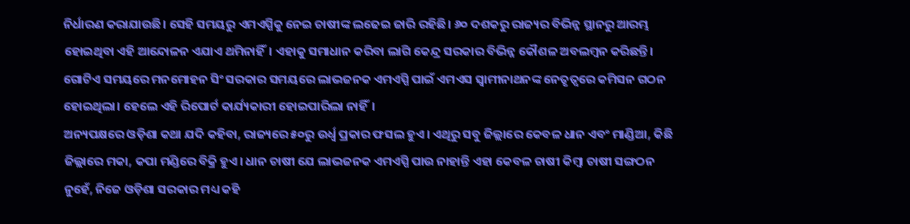ନିର୍ଧାରଣ କରାଯାଉଛି। ସେହି ସମୟରୁ ଏମଏସ୍ପିକୁ ନେଇ ଚାଷୀଙ୍କ ଲଢେଇ ଜାରି ରହିଛି। ୬୦ ଦଶକରୁ ରାଜ୍ୟର ବିଭିନ୍ନ ସ୍ଥାନରୁ ଆରମ୍ଭ ହୋଇଥିବା ଏହି ଆନ୍ଦୋଳନ ଏଯାଏ ଥମିନାହିଁ। ଏହାକୁ ସମାଧାନ କରିବା ଲାଗି କେନ୍ଦ୍ର ସରକାର ବିଭିନ୍ନ କୌଶଳ ଅବଲମ୍ବନ କରିଛନ୍ତି। ଗୋଟିଏ ସମୟରେ ମନମୋହନ ସିଂ ସରକାର ସମୟରେ ଲାଭଜନକ ଏମଏସ୍ପି ପାଇଁ ଏମଏସ ସ୍ବାମୀନାଥନଙ୍କ ନେତୃତ୍ବରେ କମିସନ ଗଠନ ହୋଇଥିଲା। ହେଲେ ଏହି ରିପୋର୍ଟ କାର୍ଯ୍ୟକାରୀ ହୋଇପାରିଲା ନାହିଁ।
ଅନ୍ୟପକ୍ଷରେ ଓଡ଼ିଶା କଥା ଯଦି କହିବା, ରାଜ୍ୟରେ ୫୦ରୁ ଉର୍ଧ୍ବ ପ୍ରକାର ଫସଲ ହୁଏ। ଏଥିରୁ ସବୁ ଜିଲ୍ଲାରେ କେବଳ ଧାନ ଏବଂ ମାଣ୍ଡିଆ, କିଛି ଜିଲ୍ଲାରେ ମକା, କପା ମଣ୍ଡିରେ ବିକ୍ରି ହୁଏ। ଧାନ ଚାଷୀ ଯେ ଲାଭଜନକ ଏମଏସ୍ପି ପାଉ ନାହାନ୍ତି ଏହା କେବଳ ଚାଷୀ କିମ୍ବା ଚାଷୀ ସଙ୍ଗଠନ ନୁହେଁ, ନିଜେ ଓଡ଼ିଶା ସରକାର ମଧ୍ୟ କହି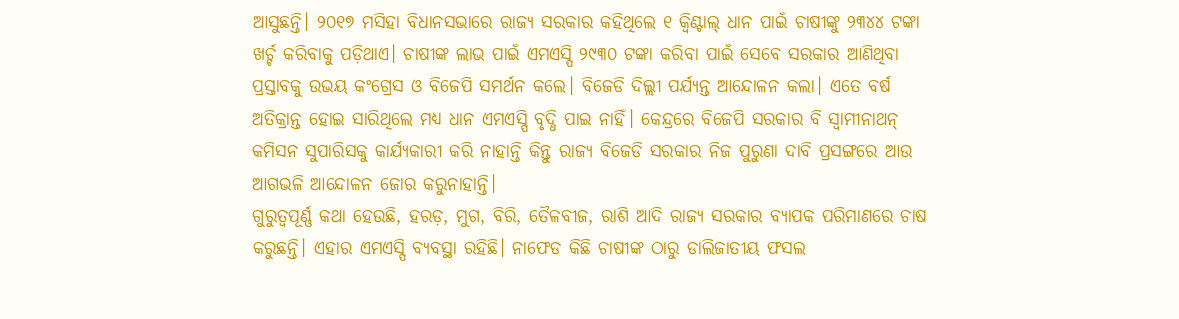ଆସୁଛନ୍ତି। ୨୦୧୭ ମସିହା ବିଧାନସଭାରେ ରାଜ୍ୟ ସରକାର କହିଥିଲେ ୧ କ୍ବିଣ୍ଟାଲ୍ ଧାନ ପାଇଁ ଚାଷୀଙ୍କୁ ୨୩୪୪ ଟଙ୍କା ଖର୍ଚ୍ଚ କରିବାକୁ ପଡ଼ିଥାଏ। ଚାଷୀଙ୍କ ଲାଭ ପାଇଁ ଏମଏସ୍ପି ୨୯୩୦ ଟଙ୍କା କରିବା ପାଇଁ ସେବେ ସରକାର ଆଣିଥିବା ପ୍ରସ୍ତାବକୁ ଉଭୟ କଂଗ୍ରେସ ଓ ବିଜେପି ସମର୍ଥନ କଲେ। ବିଜେଡି ଦିଲ୍ଲୀ ପର୍ଯ୍ୟନ୍ତ ଆନ୍ଦୋଳନ କଲା। ଏତେ ବର୍ଷ ଅତିକ୍ରାନ୍ତ ହୋଇ ସାରିଥିଲେ ମଧ୍ୟ ଧାନ ଏମଏସ୍ପି ବୃଦ୍ଧି ପାଇ ନାହିଁ। କେନ୍ଦ୍ରରେ ବିଜେପି ସରକାର ବି ସ୍ବାମୀନାଥନ୍ କମିସନ ସୁପାରିସକୁ କାର୍ଯ୍ୟକାରୀ କରି ନାହାନ୍ତି କିନ୍ତୁ ରାଜ୍ୟ ବିଜେଡି ସରକାର ନିଜ ପୁରୁଣା ଦାବି ପ୍ରସଙ୍ଗରେ ଆଉ ଆଗଭଳି ଆନ୍ଦୋଳନ ଜୋର କରୁନାହାନ୍ତି।
ଗୁରୁତ୍ବପୂର୍ଣ୍ଣ କଥା ହେଉଛି, ହରଡ଼, ମୁଗ, ବିରି, ତୈଳବୀଜ, ରାଶି ଆଦି ରାଜ୍ୟ ସରକାର ବ୍ୟାପକ ପରିମାଣରେ ଚାଷ କରୁଛନ୍ତି। ଏହାର ଏମଏସ୍ପି ବ୍ୟବସ୍ଥା ରହିଛି। ନାଫେଡ କିଛି ଚାଷୀଙ୍କ ଠାରୁ ଡାଲିଜାତୀୟ ଫସଲ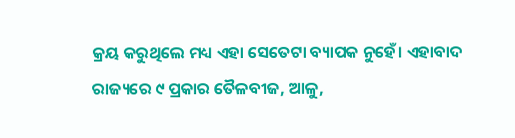କ୍ରୟ କରୁଥିଲେ ମଧ୍ୟ ଏହା ସେତେଟା ବ୍ୟାପକ ନୁହେଁ। ଏହାବାଦ ରାଜ୍ୟରେ ୯ ପ୍ରକାର ତୈଳବୀଜ, ଆଳୁ,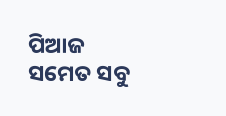ପିଆଜ ସମେତ ସବୁ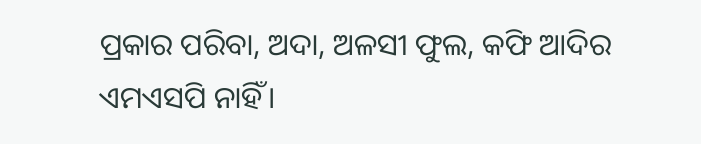ପ୍ରକାର ପରିବା, ଅଦା, ଅଳସୀ ଫୁଲ, କଫି ଆଦିର ଏମଏସପି ନାହିଁ।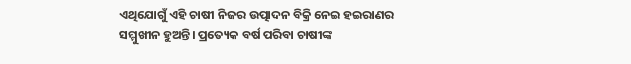ଏଥିଯୋଗୁଁ ଏହି ଚାଷୀ ନିଜର ଉତ୍ପାଦନ ବିକ୍ରି ନେଇ ହଇରାଣର ସମ୍ମୁଖୀନ ହୁଅନ୍ତି। ପ୍ରତ୍ୟେକ ବର୍ଷ ପରିବା ଚାଷୀଙ୍କ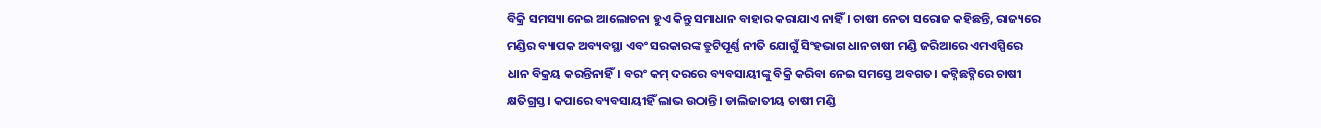ବିକ୍ରି ସମସ୍ୟା ନେଇ ଆଲୋଚନା ହୁଏ କିନ୍ତୁ ସମାଧାନ ବାହାର କରାଯାଏ ନାହିଁ। ଚାଷୀ ନେତା ସରୋଜ କହିଛନ୍ତି, ରାଜ୍ୟରେ ମଣ୍ଡିର ବ୍ୟାପକ ଅବ୍ୟବସ୍ଥା ଏବଂ ସରକାରଙ୍କ ତ୍ରୁଟିପୂର୍ଣ୍ଣ ନୀତି ଯୋଗୁଁ ସିଂହଭାଗ ଧାନଚାଷୀ ମଣ୍ଡି ଜରିଆରେ ଏମଏସ୍ପିରେ ଧାନ ବିକ୍ରୟ କରନ୍ତିନାହିଁ। ବରଂ କମ୍ ଦରରେ ବ୍ୟବସାୟୀଙ୍କୁ ବିକ୍ରି କରିବା ନେଇ ସମସ୍ତେ ଅବଗତ। କଟ୍ନିଛଟ୍ନିରେ ଚାଷୀ କ୍ଷତିଗ୍ରସ୍ତ। କପାରେ ବ୍ୟବସାୟୀହିଁ ଲାଭ ଉଠାନ୍ତି। ଡାଲିଜାତୀୟ ଚାଷୀ ମଣ୍ଡି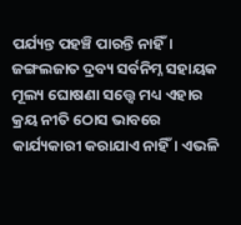ପର୍ଯ୍ୟନ୍ତ ପହଞ୍ଚି ପାରନ୍ତି ନାହିଁ। ଜଙ୍ଗଲଜାତ ଦ୍ରବ୍ୟ ସର୍ବନିମ୍ନ ସହାୟକ ମୂଲ୍ୟ ଘୋଷଣା ସତ୍ତ୍ବେ ମଧ୍ୟ ଏହାର କ୍ରୟ ନୀତି ଠୋସ ଭାବରେ କାର୍ଯ୍ୟକାରୀ କରାଯାଏ ନାହିଁ। ଏଭଳି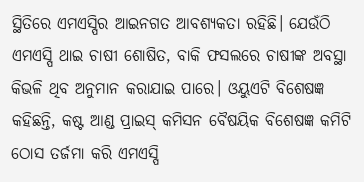ସ୍ଥିତିରେ ଏମଏସ୍ପିର ଆଇନଗତ ଆବଶ୍ୟକତା ରହିଛି। ଯେଉଁଠି ଏମଏସ୍ପି ଥାଇ ଚାଷୀ ଶୋଷିତ, ବାକି ଫସଲରେ ଚାଷୀଙ୍କ ଅବସ୍ଥା କିଭଳି ଥିବ ଅନୁମାନ କରାଯାଇ ପାରେ। ଓୟୁଏଟି ବିଶେଷଜ୍ଞ କହିଛନ୍ତି, କଷ୍ଟ ଆଣ୍ଡ ପ୍ରାଇସ୍ କମିସନ ବୈଷୟିକ ବିଶେଷଜ୍ଞ କମିଟି ଠୋସ ତର୍ଜମା କରି ଏମଏସ୍ପି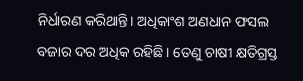ନିର୍ଧାରଣ କରିଥାନ୍ତି। ଅଧିକାଂଶ ଅଣଧାନ ଫସଲ ବଜାର ଦର ଅଧିକ ରହିଛି। ତେଣୁ ଚାଷୀ କ୍ଷତିଗ୍ରସ୍ତ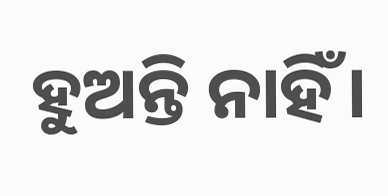ହୁଅନ୍ତି ନାହିଁ।